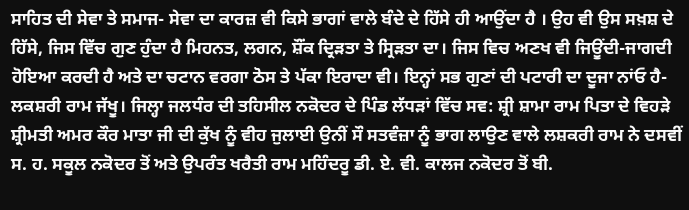ਸਾਹਿਤ ਦੀ ਸੇਵਾ ਤੇ ਸਮਾਜ- ਸੇਵਾ ਦਾ ਕਾਰਜ਼ ਵੀ ਕਿਸੇ ਭਾਗਾਂ ਵਾਲੇ ਬੰਦੇ ਦੇ ਹਿੱਸੇ ਹੀ ਆਉਂਦਾ ਹੈ । ਉਹ ਵੀ ਉਸ ਸਖ਼ਸ਼ ਦੇ ਹਿੱਸੇ, ਜਿਸ ਵਿੱਚ ਗੁਣ ਹੁੰਦਾ ਹੈ ਮਿਹਨਤ, ਲਗਨ, ਸ਼ੌਂਕ ਦ੍ਰਿੜਤਾ ਤੇ ਸ੍ਰਿੜਤਾ ਦਾ। ਜਿਸ ਵਿਚ ਅਣਖ ਵੀ ਜਿਊਂਦੀ-ਜਾਗਦੀ ਹੋਇਆ ਕਰਦੀ ਹੈ ਅਤੇ ਦਾ ਚਟਾਨ ਵਰਗਾ ਠੋਸ ਤੇ ਪੱਕਾ ਇਰਾਦਾ ਵੀ। ਇਨ੍ਹਾਂ ਸਭ ਗੁਣਾਂ ਦੀ ਪਟਾਰੀ ਦਾ ਦੂਜਾ ਨਾਂਓ ਹੈ- ਲਕਸ਼ਰੀ ਰਾਮ ਜੱਖੂ। ਜਿਲ੍ਹਾ ਜਲਧੰਰ ਦੀ ਤਹਿਸੀਲ ਨਕੋਦਰ ਦੇ ਪਿੰਡ ਲੱਧੜਾਂ ਵਿੱਚ ਸਵ: ਸ਼੍ਰੀ ਸ਼ਾਮਾ ਰਾਮ ਪਿਤਾ ਦੇ ਵਿਹੜੇ ਸ਼੍ਰੀਮਤੀ ਅਮਰ ਕੌਰ ਮਾਤਾ ਜੀ ਦੀ ਕੁੱਖ ਨੂੰ ਵੀਹ ਜੁਲਾਈ ਉਨੀਂ ਸੌ ਸਤਵੰਜ਼ਾ ਨੂੰ ਭਾਗ ਲਾਉਣ ਵਾਲੇ ਲਸ਼ਕਰੀ ਰਾਮ ਨੇ ਦਸਵੀਂ ਸ. ਹ. ਸਕੂਲ ਨਕੋਦਰ ਤੋਂ ਅਤੇ ਉਪਰੰਤ ਖਰੈਤੀ ਰਾਮ ਮਹਿੰਦਰੂ ਡੀ. ਏ. ਵੀ. ਕਾਲਜ ਨਕੋਦਰ ਤੋਂ ਬੀ.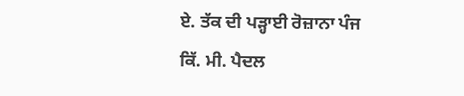ਏ. ਤੱਕ ਦੀ ਪੜ੍ਹਾਈ ਰੋਜ਼ਾਨਾ ਪੰਜ ਕਿੱ. ਮੀ. ਪੈਦਲ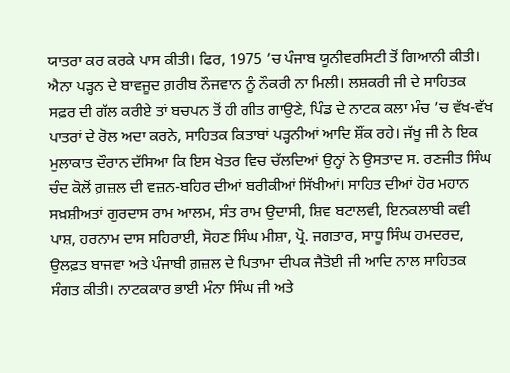ਯਾਤਰਾ ਕਰ ਕਰਕੇ ਪਾਸ ਕੀਤੀ। ਫਿਰ, 1975 ’ਚ ਪੰਜਾਬ ਯੂਨੀਵਰਸਿਟੀ ਤੋਂ ਗਿਆਨੀ ਕੀਤੀ। ਐਨਾ ਪੜ੍ਹਨ ਦੇ ਬਾਵਜੂਦ ਗ਼ਰੀਬ ਨੌਜਵਾਨ ਨੂੰ ਨੌਕਰੀ ਨਾ ਮਿਲੀ। ਲਸ਼ਕਰੀ ਜੀ ਦੇ ਸਾਹਿਤਕ ਸਫ਼ਰ ਦੀ ਗੱਲ ਕਰੀਏ ਤਾਂ ਬਚਪਨ ਤੋਂ ਹੀ ਗੀਤ ਗਾਉਣੇ, ਪਿੰਡ ਦੇ ਨਾਟਕ ਕਲਾ ਮੰਚ ’ਚ ਵੱਖ-ਵੱਖ ਪਾਤਰਾਂ ਦੇ ਰੋਲ ਅਦਾ ਕਰਨੇ, ਸਾਹਿਤਕ ਕਿਤਾਬਾਂ ਪੜ੍ਹਨੀਆਂ ਆਦਿ ਸ਼ੌਂਕ ਰਹੇ। ਜੱਖੂ ਜੀ ਨੇ ਇਕ ਮੁਲਾਕਾਤ ਦੌਰਾਨ ਦੱਸਿਆ ਕਿ ਇਸ ਖੇਤਰ ਵਿਚ ਚੱਲਦਿਆਂ ਉਨ੍ਹਾਂ ਨੇ ਉਸਤਾਦ ਸ. ਰਣਜੀਤ ਸਿੰਘ ਚੰਦ ਕੋਲੋਂ ਗ਼ਜ਼ਲ ਦੀ ਵਜ਼ਨ-ਬਹਿਰ ਦੀਆਂ ਬਰੀਕੀਆਂ ਸਿੱਖੀਆਂ। ਸਾਹਿਤ ਦੀਆਂ ਹੋਰ ਮਹਾਨ ਸਖ਼ਸ਼ੀਅਤਾਂ ਗੁਰਦਾਸ ਰਾਮ ਆਲਮ, ਸੰਤ ਰਾਮ ਉਦਾਸੀ, ਸ਼ਿਵ ਬਟਾਲਵੀ, ਇਨਕਲਾਬੀ ਕਵੀ ਪਾਸ਼, ਹਰਨਾਮ ਦਾਸ ਸਹਿਰਾਈ, ਸੋਹਣ ਸਿੰਘ ਮੀਸ਼ਾ, ਪ੍ਰੋ. ਜਗਤਾਰ, ਸਾਧੂ ਸਿੰਘ ਹਮਦਰਦ, ਉਲਫ਼ਤ ਬਾਜਵਾ ਅਤੇ ਪੰਜਾਬੀ ਗ਼ਜ਼ਲ ਦੇ ਪਿਤਾਮਾ ਦੀਪਕ ਜੈਤੋਈ ਜੀ ਆਦਿ ਨਾਲ ਸਾਹਿਤਕ ਸੰਗਤ ਕੀਤੀ। ਨਾਟਕਕਾਰ ਭਾਈ ਮੰਨਾ ਸਿੰਘ ਜੀ ਅਤੇ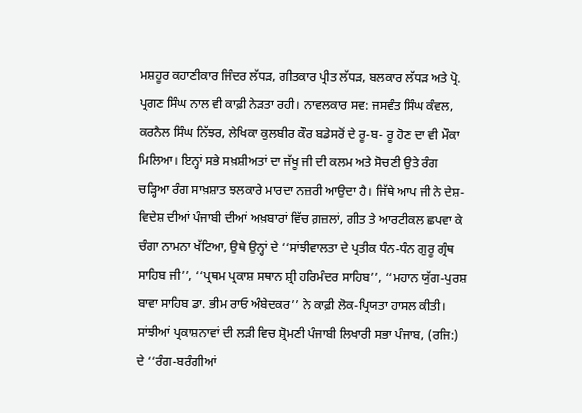ਮਸ਼ਹੂਰ ਕਹਾਣੀਕਾਰ ਜਿੰਦਰ ਲੱਧੜ, ਗੀਤਕਾਰ ਪ੍ਰੀਤ ਲੱਧੜ, ਬਲਕਾਰ ਲੱਧੜ ਅਤੇ ਪ੍ਰੋ. ਪ੍ਰਗਣ ਸਿੰਘ ਨਾਲ ਵੀ ਕਾਫ਼ੀ ਨੇੜਤਾ ਰਹੀ। ਨਾਵਲਕਾਰ ਸਵ: ਜਸਵੰਤ ਸਿੰਘ ਕੰਵਲ, ਕਰਨੈਲ ਸਿੰਘ ਨਿੱਝਰ, ਲੇਖਿਕਾ ਕੁਲਬੀਰ ਕੌਰ ਬਡੇਸਰੋਂ ਦੇ ਰੂ-ਬ- ਰੂ ਹੋਣ ਦਾ ਵੀ ਮੌਕਾ ਮਿਲਿਆ। ਇਨ੍ਹਾਂ ਸਭੇ ਸਖ਼ਸ਼ੀਅਤਾਂ ਦਾ ਜੱਖੂ ਜੀ ਦੀ ਕਲਮ ਅਤੇ ਸੋਚਣੀ ਉਤੇ ਰੰਗ ਚੜ੍ਹਿਆ ਰੰਗ ਸਾਖ਼ਸ਼ਾਤ ਝਲਕਾਰੇ ਮਾਰਦਾ ਨਜ਼ਰੀ ਆਉਦਾ ਹੈ। ਜਿੱਥੇ ਆਪ ਜੀ ਨੇ ਦੇਸ਼-ਵਿਦੇਸ਼ ਦੀਆਂ ਪੰਜਾਬੀ ਦੀਆਂ ਅਖ਼ਬਾਰਾਂ ਵਿੱਚ ਗ਼ਜ਼ਲਾਂ, ਗੀਤ ਤੇ ਆਰਟੀਕਲ ਛਪਵਾ ਕੇ ਚੰਗਾ ਨਾਮਨਾ ਖੱਟਿਆ, ਉਥੇ ਉਨ੍ਹਾਂ ਦੇ ‘‘ਸਾਂਝੀਵਾਲਤਾ ਦੇ ਪ੍ਰਤੀਕ ਧੰਨ-ਧੰਨ ਗੁਰੂ ਗ੍ਰੰਥ ਸਾਹਿਬ ਜੀ’’, ‘‘ਪ੍ਰਥਮ ਪ੍ਰਕਾਸ਼ ਸਥਾਨ ਸ਼੍ਰੀ ਹਰਿਮੰਦਰ ਸਾਹਿਬ’’, ‘‘ਮਹਾਨ ਯੁੱਗ-ਪੁਰਸ਼ ਬਾਵਾ ਸਾਹਿਬ ਡਾ. ਭੀਮ ਰਾਓ ਅੰਬੇਦਕਰ’’ ਨੇ ਕਾਫ਼ੀ ਲੋਕ-ਪ੍ਰਿਯਤਾ ਹਾਸਲ ਕੀਤੀ। ਸਾਂਝੀਆਂ ਪ੍ਰਕਾਸ਼ਨਾਵਾਂ ਦੀ ਲੜੀ ਵਿਚ ਸ਼੍ਰੋਮਣੀ ਪੰਜਾਬੀ ਲਿਖਾਰੀ ਸਭਾ ਪੰਜਾਬ, (ਰਜਿ:) ਦੇ ‘‘ਰੰਗ-ਬਰੰਗੀਆਂ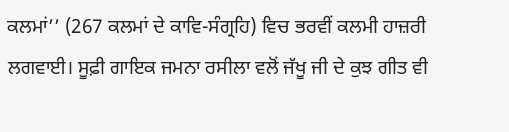ਕਲਮਾਂ’’ (267 ਕਲਮਾਂ ਦੇ ਕਾਵਿ-ਸੰਗ੍ਰਹਿ) ਵਿਚ ਭਰਵੀਂ ਕਲਮੀ ਹਾਜ਼ਰੀ ਲਗਵਾਈ। ਸੂਫ਼ੀ ਗਾਇਕ ਜਮਨਾ ਰਸੀਲਾ ਵਲੋਂ ਜੱਖੂ ਜੀ ਦੇ ਕੁਝ ਗੀਤ ਵੀ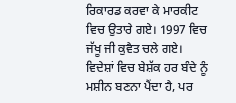ਰਿਕਾਰਡ ਕਰਵਾ ਕੇ ਮਾਰਕੀਟ ਵਿਚ ਉਤਾਰੇ ਗਏ। 1997 ਵਿਚ ਜੱਖੂ ਜੀ ਕੁਵੈਤ ਚਲੇ ਗਏ। ਵਿਦੇਸ਼ਾਂ ਵਿਚ ਬੇਸ਼ੱਕ ਹਰ ਬੰਦੇ ਨੂੰ ਮਸ਼ੀਨ ਬਣਨਾ ਪੈਂਦਾ ਹੈ, ਪਰ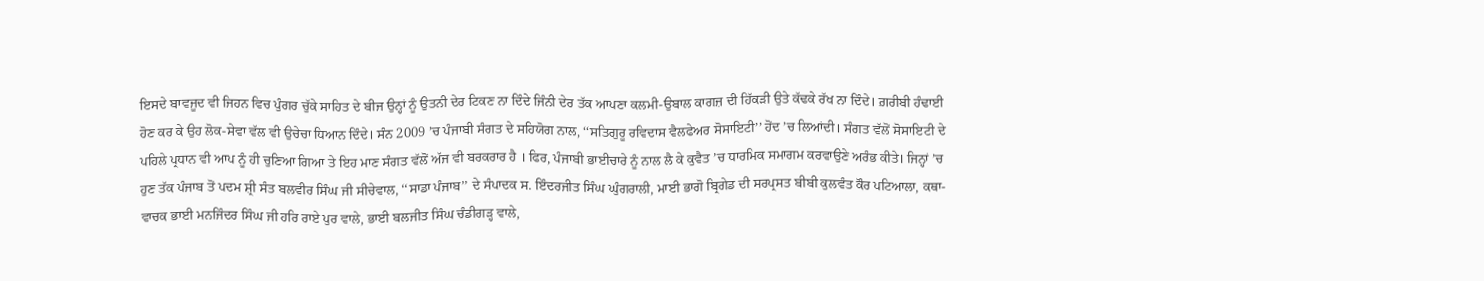ਇਸਦੇ ਬਾਵਜੂਦ ਵੀ ਜਿਹਨ ਵਿਚ ਪੁੰਗਰ ਚੁੱਕੇ ਸਾਹਿਤ ਦੇ ਬੀਜ ਉਨ੍ਹਾਂ ਨੂੰ ਉਤਨੀ ਦੇਰ ਟਿਕਣ ਨਾ ਦਿੰਦੇ ਜਿੰਨੀ ਦੇਰ ਤੱਕ ਆਪਣਾ ਕਲਮੀ-ਉਬਾਲ ਕਾਗਜ਼ ਦੀ ਹਿੱਕੜੀ ਉਤੇ ਕੱਢਕੇ ਰੱਖ ਨਾ ਦਿੰਦੇ। ਗ਼ਰੀਬੀ ਹੰਢਾਈ ਹੋਣ ਕਰ ਕੇ ਉਹ ਲੋਕ-ਸੇਵਾ ਵੱਲ ਵੀ ਉਚੇਚਾ ਧਿਆਨ ਦਿੰਦੇ। ਸੰਨ 2009 ’ਚ ਪੰਜਾਬੀ ਸੰਗਤ ਦੇ ਸਹਿਯੋਗ ਨਾਲ, ‘‘ਸਤਿਗੁਰੂ ਰਵਿਦਾਸ ਵੈਲਫੇਅਰ ਸੋਸਾਇਟੀ’’ ਹੋਂਦ ’ਚ ਲਿਆਂਦੀ। ਸੰਗਤ ਵੱਲੋਂ ਸੋਸਾਇਟੀ ਦੇ ਪਹਿਲੇ ਪ੍ਰਧਾਨ ਵੀ ਆਪ ਨੂੰ ਹੀ ਚੁਣਿਆ ਗਿਆ ਤੇ ਇਹ ਮਾਣ ਸੰਗਤ ਵੱਲੋਂ ਅੱਜ ਵੀ ਬਰਕਰਾਰ ਹੈ । ਫਿਰ, ਪੰਜਾਬੀ ਭਾਈਚਾਰੇ ਨੂੰ ਨਾਲ ਲੈ ਕੇ ਕੁਵੈਤ ’ਚ ਧਾਰਮਿਕ ਸਮਾਗਮ ਕਰਵਾਉਣੇ ਅਰੰਭ ਕੀਤੇ। ਜਿਨ੍ਹਾਂ ’ਚ ਹੁਣ ਤੱਕ ਪੰਜਾਬ ਤੋਂ ਪਦਮ ਸ਼੍ਰੀ ਸੰਤ ਬਲਵੀਰ ਸਿੰਘ ਜੀ ਸੀਚੇਵਾਲ, ‘‘ਸਾਡਾ ਪੰਜਾਬ’’ ਦੇ ਸੰਪਾਦਕ ਸ. ਇੰਦਰਜੀਤ ਸਿੰਘ ਘੁੰਗਰਾਲੀ, ਮਾਈ ਭਾਗੋ ਬ੍ਰਿਗੇਡ ਦੀ ਸਰਪ੍ਰਸਤ ਬੀਬੀ ਕੁਲਵੰਤ ਕੌਰ ਪਟਿਆਲਾ, ਕਥਾ-ਵਾਚਕ ਭਾਈ ਮਨਜਿੰਦਰ ਸਿੰਘ ਜੀ ਹਰਿ ਰਾਏ ਪੁਰ ਵਾਲੇ, ਭਾਈ ਬਲਜੀਤ ਸਿੰਘ ਚੰਡੀਗੜ੍ਹ ਵਾਲੇ,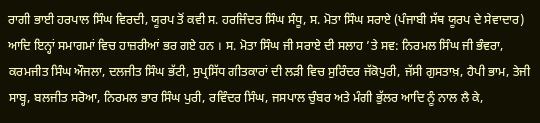ਰਾਗੀ ਭਾਈ ਹਰਪਾਲ ਸਿੰਘ ਵਿਰਦੀ, ਯੂਰਪ ਤੋਂ ਕਵੀ ਸ. ਹਰਜਿੰਦਰ ਸਿੰਘ ਸੰਧੂ, ਸ. ਮੋਤਾ ਸਿੰਘ ਸਰਾਏ (ਪੰਜਾਬੀ ਸੱਥ ਯੂਰਪ ਦੇ ਸੇਵਾਦਾਰ) ਆਦਿ ਇਨ੍ਹਾਂ ਸਮਾਗਮਾਂ ਵਿਚ ਹਾਜ਼ਰੀਆਂ ਭਰ ਗਏ ਹਨ । ਸ. ਮੋਤਾ ਸਿੰਘ ਜੀ ਸਰਾਏ ਦੀ ਸਲਾਹ ’ਤੇ ਸਵ: ਨਿਰਮਲ ਸਿੰਘ ਜੀ ਭੰਵਰਾ, ਕਰਮਜੀਤ ਸਿੰਘ ਔਜਲਾ, ਦਲਜੀਤ ਸਿੰਘ ਭੱਟੀ, ਸੁਪ੍ਰਸਿੱਧ ਗੀਤਕਾਰਾਂ ਦੀ ਲੜੀ ਵਿਚ ਸੁਰਿੰਦਰ ਜੱਕੋਪੁਰੀ, ਜੱਸੀ ਗੁਸਤਾਖ਼, ਹੈਪੀ ਭਾਮ, ਤੇਜੀ ਸਾਬ੍ਹ, ਬਲਜੀਤ ਸਰੋਆ, ਨਿਰਮਲ ਭਾਰ ਸਿੰਘ ਪੁਰੀ, ਰਵਿੰਦਰ ਸਿੰਘ, ਜਸਪਾਲ ਚੁੰਬਰ ਅਤੇ ਮੰਗੀ ਭੁੱਲਰ ਆਦਿ ਨੂੰ ਨਾਲ ਲੈ ਕੇ,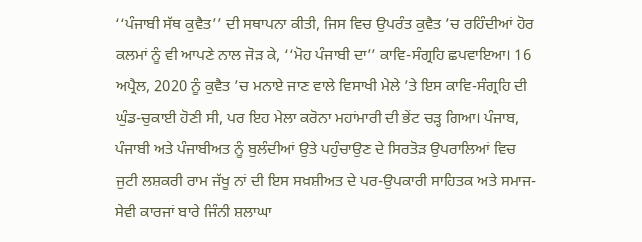‘‘ਪੰਜਾਬੀ ਸੱਥ ਕੁਵੈਤ’’ ਦੀ ਸਥਾਪਨਾ ਕੀਤੀ, ਜਿਸ ਵਿਚ ਉਪਰੰਤ ਕੁਵੈਤ ’ਚ ਰਹਿੰਦੀਆਂ ਹੋਰ ਕਲਮਾਂ ਨੂੰ ਵੀ ਆਪਣੇ ਨਾਲ ਜੋੜ ਕੇ, ‘‘ਮੋਹ ਪੰਜਾਬੀ ਦਾ’’ ਕਾਵਿ-ਸੰਗ੍ਰਹਿ ਛਪਵਾਇਆ। 16 ਅਪ੍ਰੈਲ, 2020 ਨੂੰ ਕੁਵੈਤ ’ਚ ਮਨਾਏ ਜਾਣ ਵਾਲੇ ਵਿਸਾਖੀ ਮੇਲੇ ’ਤੇ ਇਸ ਕਾਵਿ-ਸੰਗ੍ਰਹਿ ਦੀ ਘੁੰਡ-ਚੁਕਾਈ ਹੋਣੀ ਸੀ, ਪਰ ਇਹ ਮੇਲਾ ਕਰੋਨਾ ਮਹਾਂਮਾਰੀ ਦੀ ਭੇਂਟ ਚੜ੍ਹ ਗਿਆ। ਪੰਜਾਬ, ਪੰਜਾਬੀ ਅਤੇ ਪੰਜਾਬੀਅਤ ਨੂੰ ਬੁਲੰਦੀਆਂ ਉਤੇ ਪਹੁੰਚਾਉਣ ਦੇ ਸਿਰਤੋੜ ਉਪਰਾਲਿਆਂ ਵਿਚ ਜੁਟੀ ਲਸ਼ਕਰੀ ਰਾਮ ਜੱਖੂ ਨਾਂ ਦੀ ਇਸ ਸਖ਼ਸ਼ੀਅਤ ਦੇ ਪਰ-ਉਪਕਾਰੀ ਸਾਹਿਤਕ ਅਤੇ ਸਮਾਜ-ਸੇਵੀ ਕਾਰਜਾਂ ਬਾਰੇ ਜਿੰਨੀ ਸ਼ਲਾਘਾ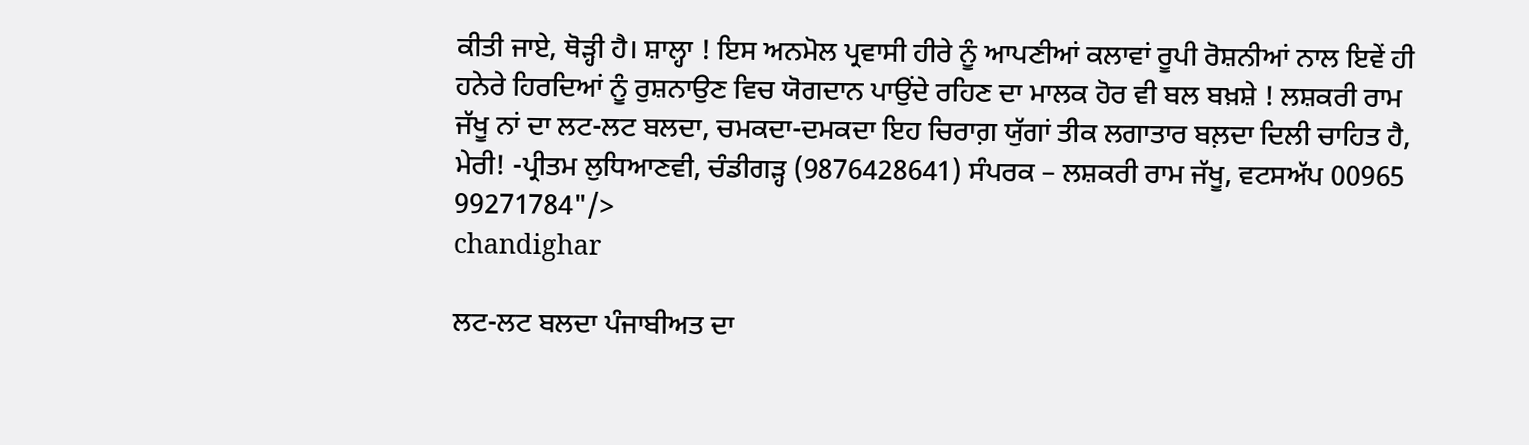ਕੀਤੀ ਜਾਏ, ਥੋੜ੍ਹੀ ਹੈ। ਸ਼ਾਲ੍ਹਾ ! ਇਸ ਅਨਮੋਲ ਪ੍ਰਵਾਸੀ ਹੀਰੇ ਨੂੰ ਆਪਣੀਆਂ ਕਲਾਵਾਂ ਰੂਪੀ ਰੋਸ਼ਨੀਆਂ ਨਾਲ ਇਵੇਂ ਹੀ ਹਨੇਰੇ ਹਿਰਦਿਆਂ ਨੂੰ ਰੁਸ਼ਨਾਉਣ ਵਿਚ ਯੋਗਦਾਨ ਪਾਉਂਦੇ ਰਹਿਣ ਦਾ ਮਾਲਕ ਹੋਰ ਵੀ ਬਲ ਬਖ਼ਸ਼ੇ ! ਲਸ਼ਕਰੀ ਰਾਮ ਜੱਖੂ ਨਾਂ ਦਾ ਲਟ-ਲਟ ਬਲਦਾ, ਚਮਕਦਾ-ਦਮਕਦਾ ਇਹ ਚਿਰਾਗ਼ ਯੁੱਗਾਂ ਤੀਕ ਲਗਾਤਾਰ ਬਲ਼ਦਾ ਦਿਲੀ ਚਾਹਿਤ ਹੈ, ਮੇਰੀ! -ਪ੍ਰੀਤਮ ਲੁਧਿਆਣਵੀ, ਚੰਡੀਗੜ੍ਹ (9876428641) ਸੰਪਰਕ – ਲਸ਼ਕਰੀ ਰਾਮ ਜੱਖੂ, ਵਟਸਅੱਪ 00965 99271784"/>
chandighar

ਲਟ-ਲਟ ਬਲਦਾ ਪੰਜਾਬੀਅਤ ਦਾ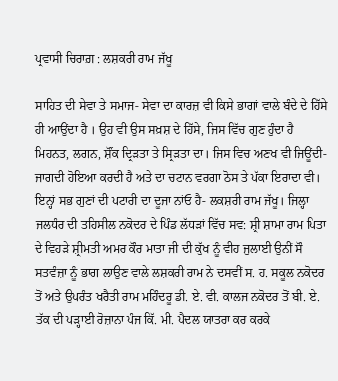ਪ੍ਰਵਾਸੀ ਚਿਰਾਗ਼ : ਲਸ਼ਕਰੀ ਰਾਮ ਜੱਖੂ

ਸਾਹਿਤ ਦੀ ਸੇਵਾ ਤੇ ਸਮਾਜ- ਸੇਵਾ ਦਾ ਕਾਰਜ਼ ਵੀ ਕਿਸੇ ਭਾਗਾਂ ਵਾਲੇ ਬੰਦੇ ਦੇ ਹਿੱਸੇ ਹੀ ਆਉਂਦਾ ਹੈ । ਉਹ ਵੀ ਉਸ ਸਖ਼ਸ਼ ਦੇ ਹਿੱਸੇ, ਜਿਸ ਵਿੱਚ ਗੁਣ ਹੁੰਦਾ ਹੈ ਮਿਹਨਤ, ਲਗਨ, ਸ਼ੌਂਕ ਦ੍ਰਿੜਤਾ ਤੇ ਸ੍ਰਿੜਤਾ ਦਾ। ਜਿਸ ਵਿਚ ਅਣਖ ਵੀ ਜਿਊਂਦੀ-ਜਾਗਦੀ ਹੋਇਆ ਕਰਦੀ ਹੈ ਅਤੇ ਦਾ ਚਟਾਨ ਵਰਗਾ ਠੋਸ ਤੇ ਪੱਕਾ ਇਰਾਦਾ ਵੀ। ਇਨ੍ਹਾਂ ਸਭ ਗੁਣਾਂ ਦੀ ਪਟਾਰੀ ਦਾ ਦੂਜਾ ਨਾਂਓ ਹੈ- ਲਕਸ਼ਰੀ ਰਾਮ ਜੱਖੂ। ਜਿਲ੍ਹਾ ਜਲਧੰਰ ਦੀ ਤਹਿਸੀਲ ਨਕੋਦਰ ਦੇ ਪਿੰਡ ਲੱਧੜਾਂ ਵਿੱਚ ਸਵ: ਸ਼੍ਰੀ ਸ਼ਾਮਾ ਰਾਮ ਪਿਤਾ ਦੇ ਵਿਹੜੇ ਸ਼੍ਰੀਮਤੀ ਅਮਰ ਕੌਰ ਮਾਤਾ ਜੀ ਦੀ ਕੁੱਖ ਨੂੰ ਵੀਹ ਜੁਲਾਈ ਉਨੀਂ ਸੌ ਸਤਵੰਜ਼ਾ ਨੂੰ ਭਾਗ ਲਾਉਣ ਵਾਲੇ ਲਸ਼ਕਰੀ ਰਾਮ ਨੇ ਦਸਵੀਂ ਸ. ਹ. ਸਕੂਲ ਨਕੋਦਰ ਤੋਂ ਅਤੇ ਉਪਰੰਤ ਖਰੈਤੀ ਰਾਮ ਮਹਿੰਦਰੂ ਡੀ. ਏ. ਵੀ. ਕਾਲਜ ਨਕੋਦਰ ਤੋਂ ਬੀ. ਏ. ਤੱਕ ਦੀ ਪੜ੍ਹਾਈ ਰੋਜ਼ਾਨਾ ਪੰਜ ਕਿੱ. ਮੀ. ਪੈਦਲ ਯਾਤਰਾ ਕਰ ਕਰਕੇ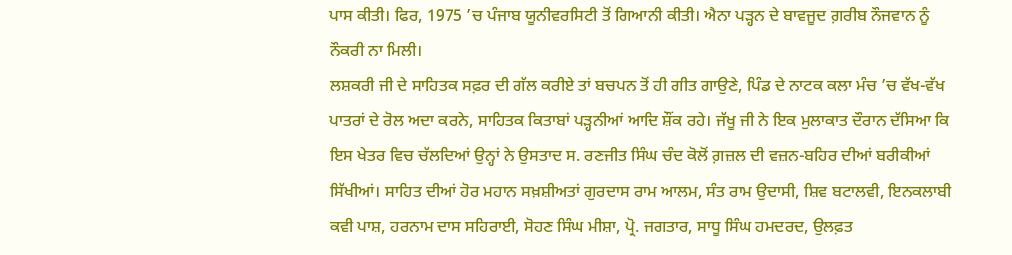ਪਾਸ ਕੀਤੀ। ਫਿਰ, 1975 ’ਚ ਪੰਜਾਬ ਯੂਨੀਵਰਸਿਟੀ ਤੋਂ ਗਿਆਨੀ ਕੀਤੀ। ਐਨਾ ਪੜ੍ਹਨ ਦੇ ਬਾਵਜੂਦ ਗ਼ਰੀਬ ਨੌਜਵਾਨ ਨੂੰ ਨੌਕਰੀ ਨਾ ਮਿਲੀ।
ਲਸ਼ਕਰੀ ਜੀ ਦੇ ਸਾਹਿਤਕ ਸਫ਼ਰ ਦੀ ਗੱਲ ਕਰੀਏ ਤਾਂ ਬਚਪਨ ਤੋਂ ਹੀ ਗੀਤ ਗਾਉਣੇ, ਪਿੰਡ ਦੇ ਨਾਟਕ ਕਲਾ ਮੰਚ ’ਚ ਵੱਖ-ਵੱਖ ਪਾਤਰਾਂ ਦੇ ਰੋਲ ਅਦਾ ਕਰਨੇ, ਸਾਹਿਤਕ ਕਿਤਾਬਾਂ ਪੜ੍ਹਨੀਆਂ ਆਦਿ ਸ਼ੌਂਕ ਰਹੇ। ਜੱਖੂ ਜੀ ਨੇ ਇਕ ਮੁਲਾਕਾਤ ਦੌਰਾਨ ਦੱਸਿਆ ਕਿ ਇਸ ਖੇਤਰ ਵਿਚ ਚੱਲਦਿਆਂ ਉਨ੍ਹਾਂ ਨੇ ਉਸਤਾਦ ਸ. ਰਣਜੀਤ ਸਿੰਘ ਚੰਦ ਕੋਲੋਂ ਗ਼ਜ਼ਲ ਦੀ ਵਜ਼ਨ-ਬਹਿਰ ਦੀਆਂ ਬਰੀਕੀਆਂ ਸਿੱਖੀਆਂ। ਸਾਹਿਤ ਦੀਆਂ ਹੋਰ ਮਹਾਨ ਸਖ਼ਸ਼ੀਅਤਾਂ ਗੁਰਦਾਸ ਰਾਮ ਆਲਮ, ਸੰਤ ਰਾਮ ਉਦਾਸੀ, ਸ਼ਿਵ ਬਟਾਲਵੀ, ਇਨਕਲਾਬੀ ਕਵੀ ਪਾਸ਼, ਹਰਨਾਮ ਦਾਸ ਸਹਿਰਾਈ, ਸੋਹਣ ਸਿੰਘ ਮੀਸ਼ਾ, ਪ੍ਰੋ. ਜਗਤਾਰ, ਸਾਧੂ ਸਿੰਘ ਹਮਦਰਦ, ਉਲਫ਼ਤ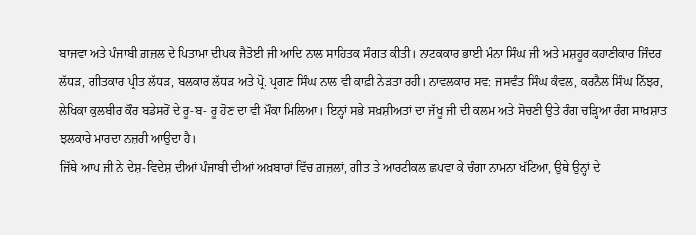ਬਾਜਵਾ ਅਤੇ ਪੰਜਾਬੀ ਗ਼ਜ਼ਲ ਦੇ ਪਿਤਾਮਾ ਦੀਪਕ ਜੈਤੋਈ ਜੀ ਆਦਿ ਨਾਲ ਸਾਹਿਤਕ ਸੰਗਤ ਕੀਤੀ। ਨਾਟਕਕਾਰ ਭਾਈ ਮੰਨਾ ਸਿੰਘ ਜੀ ਅਤੇ ਮਸ਼ਹੂਰ ਕਹਾਣੀਕਾਰ ਜਿੰਦਰ ਲੱਧੜ, ਗੀਤਕਾਰ ਪ੍ਰੀਤ ਲੱਧੜ, ਬਲਕਾਰ ਲੱਧੜ ਅਤੇ ਪ੍ਰੋ. ਪ੍ਰਗਣ ਸਿੰਘ ਨਾਲ ਵੀ ਕਾਫ਼ੀ ਨੇੜਤਾ ਰਹੀ। ਨਾਵਲਕਾਰ ਸਵ: ਜਸਵੰਤ ਸਿੰਘ ਕੰਵਲ, ਕਰਨੈਲ ਸਿੰਘ ਨਿੱਝਰ, ਲੇਖਿਕਾ ਕੁਲਬੀਰ ਕੌਰ ਬਡੇਸਰੋਂ ਦੇ ਰੂ-ਬ- ਰੂ ਹੋਣ ਦਾ ਵੀ ਮੌਕਾ ਮਿਲਿਆ। ਇਨ੍ਹਾਂ ਸਭੇ ਸਖ਼ਸ਼ੀਅਤਾਂ ਦਾ ਜੱਖੂ ਜੀ ਦੀ ਕਲਮ ਅਤੇ ਸੋਚਣੀ ਉਤੇ ਰੰਗ ਚੜ੍ਹਿਆ ਰੰਗ ਸਾਖ਼ਸ਼ਾਤ ਝਲਕਾਰੇ ਮਾਰਦਾ ਨਜ਼ਰੀ ਆਉਦਾ ਹੈ।
ਜਿੱਥੇ ਆਪ ਜੀ ਨੇ ਦੇਸ਼-ਵਿਦੇਸ਼ ਦੀਆਂ ਪੰਜਾਬੀ ਦੀਆਂ ਅਖ਼ਬਾਰਾਂ ਵਿੱਚ ਗ਼ਜ਼ਲਾਂ, ਗੀਤ ਤੇ ਆਰਟੀਕਲ ਛਪਵਾ ਕੇ ਚੰਗਾ ਨਾਮਨਾ ਖੱਟਿਆ, ਉਥੇ ਉਨ੍ਹਾਂ ਦੇ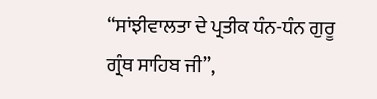‘‘ਸਾਂਝੀਵਾਲਤਾ ਦੇ ਪ੍ਰਤੀਕ ਧੰਨ-ਧੰਨ ਗੁਰੂ ਗ੍ਰੰਥ ਸਾਹਿਬ ਜੀ’’,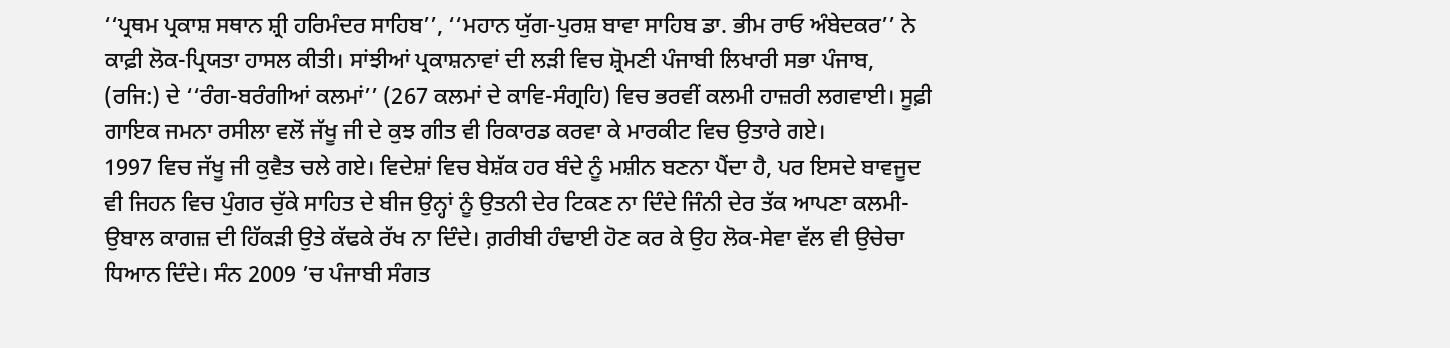‘‘ਪ੍ਰਥਮ ਪ੍ਰਕਾਸ਼ ਸਥਾਨ ਸ਼੍ਰੀ ਹਰਿਮੰਦਰ ਸਾਹਿਬ’’, ‘‘ਮਹਾਨ ਯੁੱਗ-ਪੁਰਸ਼ ਬਾਵਾ ਸਾਹਿਬ ਡਾ. ਭੀਮ ਰਾਓ ਅੰਬੇਦਕਰ’’ ਨੇ ਕਾਫ਼ੀ ਲੋਕ-ਪ੍ਰਿਯਤਾ ਹਾਸਲ ਕੀਤੀ। ਸਾਂਝੀਆਂ ਪ੍ਰਕਾਸ਼ਨਾਵਾਂ ਦੀ ਲੜੀ ਵਿਚ ਸ਼੍ਰੋਮਣੀ ਪੰਜਾਬੀ ਲਿਖਾਰੀ ਸਭਾ ਪੰਜਾਬ, (ਰਜਿ:) ਦੇ ‘‘ਰੰਗ-ਬਰੰਗੀਆਂ ਕਲਮਾਂ’’ (267 ਕਲਮਾਂ ਦੇ ਕਾਵਿ-ਸੰਗ੍ਰਹਿ) ਵਿਚ ਭਰਵੀਂ ਕਲਮੀ ਹਾਜ਼ਰੀ ਲਗਵਾਈ। ਸੂਫ਼ੀ ਗਾਇਕ ਜਮਨਾ ਰਸੀਲਾ ਵਲੋਂ ਜੱਖੂ ਜੀ ਦੇ ਕੁਝ ਗੀਤ ਵੀ ਰਿਕਾਰਡ ਕਰਵਾ ਕੇ ਮਾਰਕੀਟ ਵਿਚ ਉਤਾਰੇ ਗਏ।
1997 ਵਿਚ ਜੱਖੂ ਜੀ ਕੁਵੈਤ ਚਲੇ ਗਏ। ਵਿਦੇਸ਼ਾਂ ਵਿਚ ਬੇਸ਼ੱਕ ਹਰ ਬੰਦੇ ਨੂੰ ਮਸ਼ੀਨ ਬਣਨਾ ਪੈਂਦਾ ਹੈ, ਪਰ ਇਸਦੇ ਬਾਵਜੂਦ ਵੀ ਜਿਹਨ ਵਿਚ ਪੁੰਗਰ ਚੁੱਕੇ ਸਾਹਿਤ ਦੇ ਬੀਜ ਉਨ੍ਹਾਂ ਨੂੰ ਉਤਨੀ ਦੇਰ ਟਿਕਣ ਨਾ ਦਿੰਦੇ ਜਿੰਨੀ ਦੇਰ ਤੱਕ ਆਪਣਾ ਕਲਮੀ-ਉਬਾਲ ਕਾਗਜ਼ ਦੀ ਹਿੱਕੜੀ ਉਤੇ ਕੱਢਕੇ ਰੱਖ ਨਾ ਦਿੰਦੇ। ਗ਼ਰੀਬੀ ਹੰਢਾਈ ਹੋਣ ਕਰ ਕੇ ਉਹ ਲੋਕ-ਸੇਵਾ ਵੱਲ ਵੀ ਉਚੇਚਾ ਧਿਆਨ ਦਿੰਦੇ। ਸੰਨ 2009 ’ਚ ਪੰਜਾਬੀ ਸੰਗਤ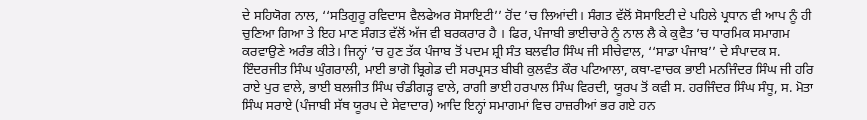ਦੇ ਸਹਿਯੋਗ ਨਾਲ, ‘‘ਸਤਿਗੁਰੂ ਰਵਿਦਾਸ ਵੈਲਫੇਅਰ ਸੋਸਾਇਟੀ’’ ਹੋਂਦ ’ਚ ਲਿਆਂਦੀ। ਸੰਗਤ ਵੱਲੋਂ ਸੋਸਾਇਟੀ ਦੇ ਪਹਿਲੇ ਪ੍ਰਧਾਨ ਵੀ ਆਪ ਨੂੰ ਹੀ ਚੁਣਿਆ ਗਿਆ ਤੇ ਇਹ ਮਾਣ ਸੰਗਤ ਵੱਲੋਂ ਅੱਜ ਵੀ ਬਰਕਰਾਰ ਹੈ । ਫਿਰ, ਪੰਜਾਬੀ ਭਾਈਚਾਰੇ ਨੂੰ ਨਾਲ ਲੈ ਕੇ ਕੁਵੈਤ ’ਚ ਧਾਰਮਿਕ ਸਮਾਗਮ ਕਰਵਾਉਣੇ ਅਰੰਭ ਕੀਤੇ। ਜਿਨ੍ਹਾਂ ’ਚ ਹੁਣ ਤੱਕ ਪੰਜਾਬ ਤੋਂ ਪਦਮ ਸ਼੍ਰੀ ਸੰਤ ਬਲਵੀਰ ਸਿੰਘ ਜੀ ਸੀਚੇਵਾਲ, ‘‘ਸਾਡਾ ਪੰਜਾਬ’’ ਦੇ ਸੰਪਾਦਕ ਸ. ਇੰਦਰਜੀਤ ਸਿੰਘ ਘੁੰਗਰਾਲੀ, ਮਾਈ ਭਾਗੋ ਬ੍ਰਿਗੇਡ ਦੀ ਸਰਪ੍ਰਸਤ ਬੀਬੀ ਕੁਲਵੰਤ ਕੌਰ ਪਟਿਆਲਾ, ਕਥਾ-ਵਾਚਕ ਭਾਈ ਮਨਜਿੰਦਰ ਸਿੰਘ ਜੀ ਹਰਿ ਰਾਏ ਪੁਰ ਵਾਲੇ, ਭਾਈ ਬਲਜੀਤ ਸਿੰਘ ਚੰਡੀਗੜ੍ਹ ਵਾਲੇ, ਰਾਗੀ ਭਾਈ ਹਰਪਾਲ ਸਿੰਘ ਵਿਰਦੀ, ਯੂਰਪ ਤੋਂ ਕਵੀ ਸ. ਹਰਜਿੰਦਰ ਸਿੰਘ ਸੰਧੂ, ਸ. ਮੋਤਾ ਸਿੰਘ ਸਰਾਏ (ਪੰਜਾਬੀ ਸੱਥ ਯੂਰਪ ਦੇ ਸੇਵਾਦਾਰ) ਆਦਿ ਇਨ੍ਹਾਂ ਸਮਾਗਮਾਂ ਵਿਚ ਹਾਜ਼ਰੀਆਂ ਭਰ ਗਏ ਹਨ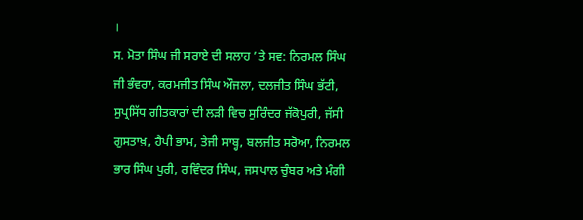।
ਸ. ਮੋਤਾ ਸਿੰਘ ਜੀ ਸਰਾਏ ਦੀ ਸਲਾਹ ’ਤੇ ਸਵ: ਨਿਰਮਲ ਸਿੰਘ ਜੀ ਭੰਵਰਾ, ਕਰਮਜੀਤ ਸਿੰਘ ਔਜਲਾ, ਦਲਜੀਤ ਸਿੰਘ ਭੱਟੀ, ਸੁਪ੍ਰਸਿੱਧ ਗੀਤਕਾਰਾਂ ਦੀ ਲੜੀ ਵਿਚ ਸੁਰਿੰਦਰ ਜੱਕੋਪੁਰੀ, ਜੱਸੀ ਗੁਸਤਾਖ਼, ਹੈਪੀ ਭਾਮ, ਤੇਜੀ ਸਾਬ੍ਹ, ਬਲਜੀਤ ਸਰੋਆ, ਨਿਰਮਲ ਭਾਰ ਸਿੰਘ ਪੁਰੀ, ਰਵਿੰਦਰ ਸਿੰਘ, ਜਸਪਾਲ ਚੁੰਬਰ ਅਤੇ ਮੰਗੀ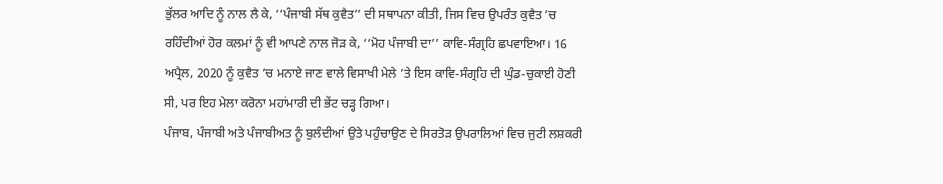ਭੁੱਲਰ ਆਦਿ ਨੂੰ ਨਾਲ ਲੈ ਕੇ, ‘‘ਪੰਜਾਬੀ ਸੱਥ ਕੁਵੈਤ’’ ਦੀ ਸਥਾਪਨਾ ਕੀਤੀ, ਜਿਸ ਵਿਚ ਉਪਰੰਤ ਕੁਵੈਤ ’ਚ ਰਹਿੰਦੀਆਂ ਹੋਰ ਕਲਮਾਂ ਨੂੰ ਵੀ ਆਪਣੇ ਨਾਲ ਜੋੜ ਕੇ, ‘‘ਮੋਹ ਪੰਜਾਬੀ ਦਾ’’ ਕਾਵਿ-ਸੰਗ੍ਰਹਿ ਛਪਵਾਇਆ। 16 ਅਪ੍ਰੈਲ, 2020 ਨੂੰ ਕੁਵੈਤ ’ਚ ਮਨਾਏ ਜਾਣ ਵਾਲੇ ਵਿਸਾਖੀ ਮੇਲੇ ’ਤੇ ਇਸ ਕਾਵਿ-ਸੰਗ੍ਰਹਿ ਦੀ ਘੁੰਡ-ਚੁਕਾਈ ਹੋਣੀ ਸੀ, ਪਰ ਇਹ ਮੇਲਾ ਕਰੋਨਾ ਮਹਾਂਮਾਰੀ ਦੀ ਭੇਂਟ ਚੜ੍ਹ ਗਿਆ।
ਪੰਜਾਬ, ਪੰਜਾਬੀ ਅਤੇ ਪੰਜਾਬੀਅਤ ਨੂੰ ਬੁਲੰਦੀਆਂ ਉਤੇ ਪਹੁੰਚਾਉਣ ਦੇ ਸਿਰਤੋੜ ਉਪਰਾਲਿਆਂ ਵਿਚ ਜੁਟੀ ਲਸ਼ਕਰੀ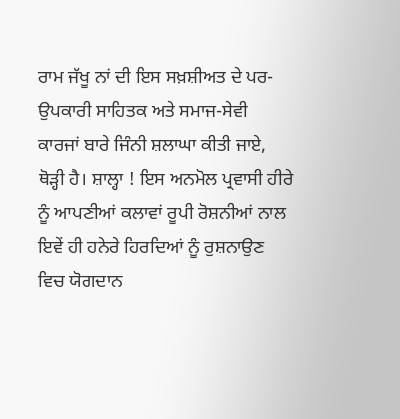ਰਾਮ ਜੱਖੂ ਨਾਂ ਦੀ ਇਸ ਸਖ਼ਸ਼ੀਅਤ ਦੇ ਪਰ-ਉਪਕਾਰੀ ਸਾਹਿਤਕ ਅਤੇ ਸਮਾਜ-ਸੇਵੀ ਕਾਰਜਾਂ ਬਾਰੇ ਜਿੰਨੀ ਸ਼ਲਾਘਾ ਕੀਤੀ ਜਾਏ, ਥੋੜ੍ਹੀ ਹੈ। ਸ਼ਾਲ੍ਹਾ ! ਇਸ ਅਨਮੋਲ ਪ੍ਰਵਾਸੀ ਹੀਰੇ ਨੂੰ ਆਪਣੀਆਂ ਕਲਾਵਾਂ ਰੂਪੀ ਰੋਸ਼ਨੀਆਂ ਨਾਲ ਇਵੇਂ ਹੀ ਹਨੇਰੇ ਹਿਰਦਿਆਂ ਨੂੰ ਰੁਸ਼ਨਾਉਣ ਵਿਚ ਯੋਗਦਾਨ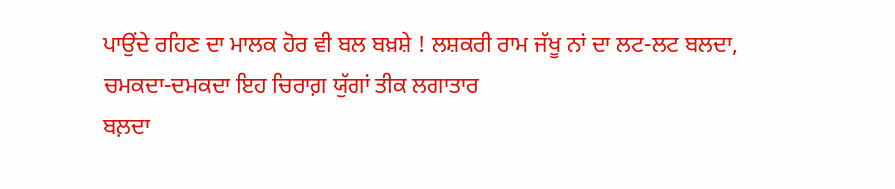ਪਾਉਂਦੇ ਰਹਿਣ ਦਾ ਮਾਲਕ ਹੋਰ ਵੀ ਬਲ ਬਖ਼ਸ਼ੇ ! ਲਸ਼ਕਰੀ ਰਾਮ ਜੱਖੂ ਨਾਂ ਦਾ ਲਟ-ਲਟ ਬਲਦਾ, ਚਮਕਦਾ-ਦਮਕਦਾ ਇਹ ਚਿਰਾਗ਼ ਯੁੱਗਾਂ ਤੀਕ ਲਗਾਤਾਰ
ਬਲ਼ਦਾ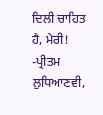ਦਿਲੀ ਚਾਹਿਤ ਹੈ, ਮੇਰੀ!
-ਪ੍ਰੀਤਮ ਲੁਧਿਆਣਵੀ,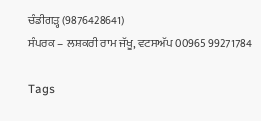ਚੰਡੀਗੜ੍ਹ (9876428641)
ਸੰਪਰਕ – ਲਸ਼ਕਰੀ ਰਾਮ ਜੱਖੂ, ਵਟਸਅੱਪ 00965 99271784

Tags